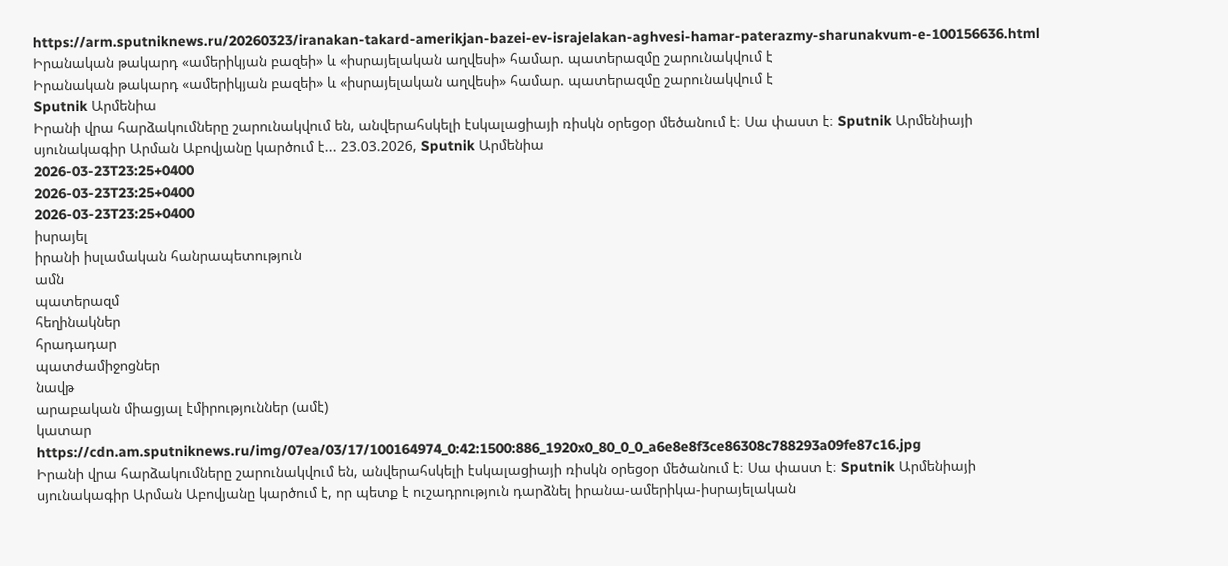https://arm.sputniknews.ru/20260323/iranakan-takard-amerikjan-bazei-ev-israjelakan-aghvesi-hamar-paterazmy-sharunakvum-e-100156636.html
Իրանական թակարդ «ամերիկյան բազեի» և «իսրայելական աղվեսի» համար. պատերազմը շարունակվում է
Իրանական թակարդ «ամերիկյան բազեի» և «իսրայելական աղվեսի» համար. պատերազմը շարունակվում է
Sputnik Արմենիա
Իրանի վրա հարձակումները շարունակվում են, անվերահսկելի էսկալացիայի ռիսկն օրեցօր մեծանում է։ Սա փաստ է։ Sputnik Արմենիայի սյունակագիր Արման Աբովյանը կարծում է... 23.03.2026, Sputnik Արմենիա
2026-03-23T23:25+0400
2026-03-23T23:25+0400
2026-03-23T23:25+0400
իսրայել
իրանի իսլամական հանրապետություն
ամն
պատերազմ
հեղինակներ
հրադադար
պատժամիջոցներ
նավթ
արաբական միացյալ էմիրություններ (ամէ)
կատար
https://cdn.am.sputniknews.ru/img/07ea/03/17/100164974_0:42:1500:886_1920x0_80_0_0_a6e8e8f3ce86308c788293a09fe87c16.jpg
Իրանի վրա հարձակումները շարունակվում են, անվերահսկելի էսկալացիայի ռիսկն օրեցօր մեծանում է։ Սա փաստ է։ Sputnik Արմենիայի սյունակագիր Արման Աբովյանը կարծում է, որ պետք է ուշադրություն դարձնել իրանա-ամերիկա-իսրայելական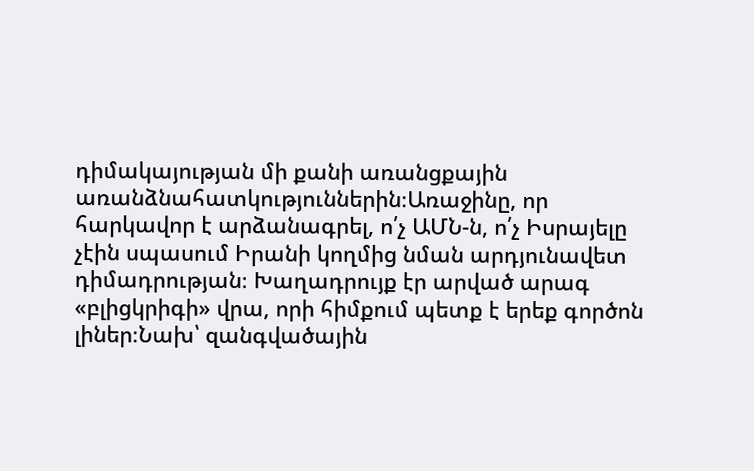դիմակայության մի քանի առանցքային առանձնահատկություններին։Առաջինը, որ հարկավոր է արձանագրել, ո՛չ ԱՄՆ-ն, ո՛չ Իսրայելը չէին սպասում Իրանի կողմից նման արդյունավետ դիմադրության։ Խաղադրույք էր արված արագ «բլիցկրիգի» վրա, որի հիմքում պետք է երեք գործոն լիներ։Նախ՝ զանգվածային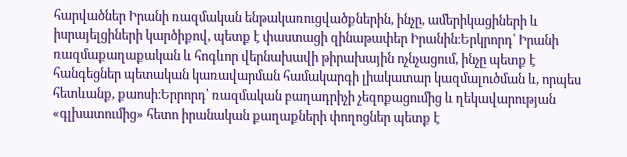հարվածներ Իրանի ռազմական ենթակառուցվածքներին, ինչը, ամերիկացիների և իսրայելցիների կարծիքով, պետք է փաստացի զինաթափեր Իրանին։Երկրորդ՝ Իրանի ռազմաքաղաքական և հոգևոր վերնախավի թիրախային ոչնչացում, ինչը պետք է հանգեցներ պետական կառավարման համակարգի լիակատար կազմալուծման և, որպես հետևանք, քաոսի։Երրորդ՝ ռազմական բաղադրիչի չեզոքացումից և ղեկավարության «գլխատումից» հետո իրանական քաղաքների փողոցներ պետք է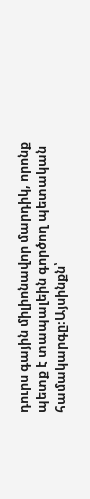դուրս գային միլիոնավոր մարդիկ, որոնք պետք է տապալեին գործող պետական համակարգը։Այսինքն՝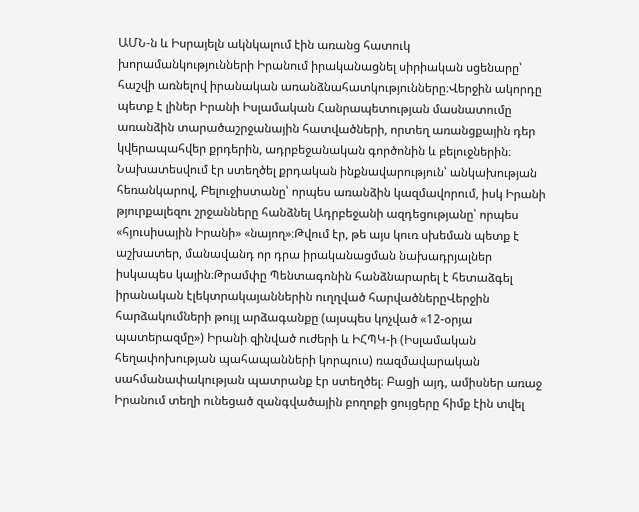ԱՄՆ-ն և Իսրայելն ակնկալում էին առանց հատուկ խորամանկությունների Իրանում իրականացնել սիրիական սցենարը՝ հաշվի առնելով իրանական առանձնահատկությունները։Վերջին ակորդը պետք է լիներ Իրանի Իսլամական Հանրապետության մասնատումը առանձին տարածաշրջանային հատվածների, որտեղ առանցքային դեր կվերապահվեր քրդերին, ադրբեջանական գործոնին և բելուջներին։ Նախատեսվում էր ստեղծել քրդական ինքնավարություն՝ անկախության հեռանկարով, Բելուջիստանը՝ որպես առանձին կազմավորում, իսկ Իրանի թյուրքալեզու շրջանները հանձնել Ադրբեջանի ազդեցությանը՝ որպես «հյուսիսային Իրանի» «նայող»։Թվում էր, թե այս կուռ սխեման պետք է աշխատեր, մանավանդ որ դրա իրականացման նախադրյալներ իսկապես կային։Թրամփը Պենտագոնին հանձնարարել է հետաձգել իրանական էլեկտրակայաններին ուղղված հարվածներըՎերջին հարձակումների թույլ արձագանքը (այսպես կոչված «12-օրյա պատերազմը») Իրանի զինված ուժերի և ԻՀՊԿ-ի (Իսլամական հեղափոխության պահապանների կորպուս) ռազմավարական սահմանափակության պատրանք էր ստեղծել։ Բացի այդ, ամիսներ առաջ Իրանում տեղի ունեցած զանգվածային բողոքի ցույցերը հիմք էին տվել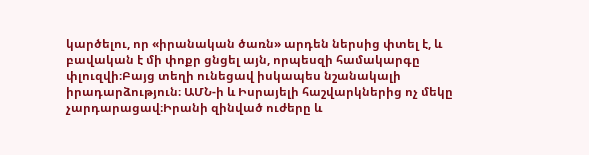կարծելու, որ «իրանական ծառն» արդեն ներսից փտել է, և բավական է մի փոքր ցնցել այն, որպեսզի համակարգը փլուզվի։Բայց տեղի ունեցավ իսկապես նշանակալի իրադարձություն։ ԱՄՆ-ի և Իսրայելի հաշվարկներից ոչ մեկը չարդարացավ։Իրանի զինված ուժերը և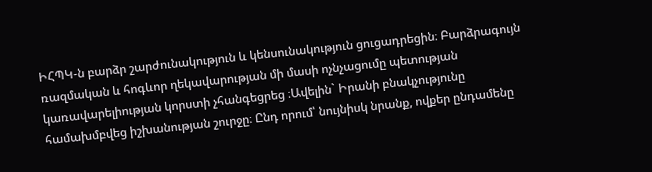ԻՀՊԿ-ն բարձր շարժունակություն և կենսունակություն ցուցադրեցին։ Բարձրագույն ռազմական և հոգևոր ղեկավարության մի մասի ոչնչացումը պետության կառավարելիության կորստի չհանգեցրեց ։Ավելին` Իրանի բնակչությունը համախմբվեց իշխանության շուրջը։ Ընդ որում՝ նույնիսկ նրանք, ովքեր ընդամենը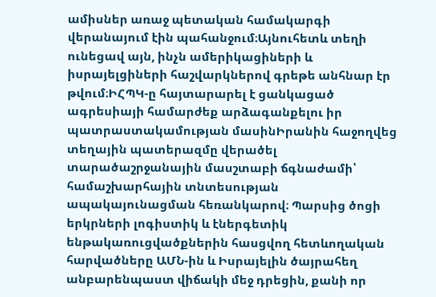ամիսներ առաջ պետական համակարգի վերանայում էին պահանջում։Այնուհետև տեղի ունեցավ այն, ինչն ամերիկացիների և իսրայելցիների հաշվարկներով գրեթե անհնար էր թվում։ԻՀՊԿ-ը հայտարարել է ցանկացած ագրեսիայի համարժեք արձագանքելու իր պատրաստակամության մասինԻրանին հաջողվեց տեղային պատերազմը վերածել տարածաշրջանային մասշտաբի ճգնաժամի՝ համաշխարհային տնտեսության ապակայունացման հեռանկարով։ Պարսից ծոցի երկրների լոգիստիկ և էներգետիկ ենթակառուցվածքներին հասցվող հետևողական հարվածները ԱՄՆ-ին և Իսրայելին ծայրահեղ անբարենպաստ վիճակի մեջ դրեցին, քանի որ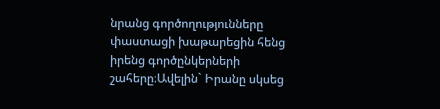նրանց գործողությունները փաստացի խաթարեցին հենց իրենց գործընկերների շահերը։Ավելին` Իրանը սկսեց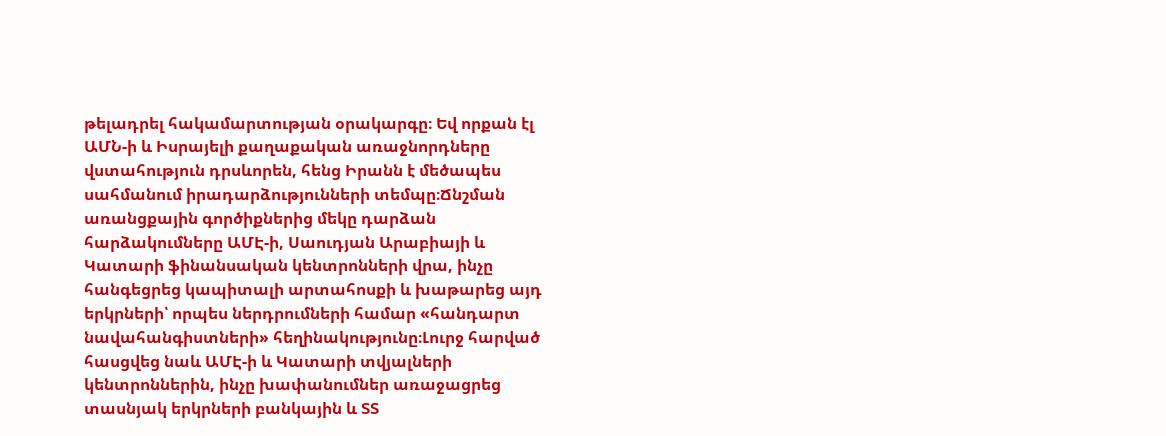թելադրել հակամարտության օրակարգը։ Եվ որքան էլ ԱՄՆ-ի և Իսրայելի քաղաքական առաջնորդները վստահություն դրսևորեն, հենց Իրանն է մեծապես սահմանում իրադարձությունների տեմպը։Ճնշման առանցքային գործիքներից մեկը դարձան հարձակումները ԱՄԷ-ի, Սաուդյան Արաբիայի և Կատարի ֆինանսական կենտրոնների վրա, ինչը հանգեցրեց կապիտալի արտահոսքի և խաթարեց այդ երկրների՝ որպես ներդրումների համար «հանդարտ նավահանգիստների» հեղինակությունը։Լուրջ հարված հասցվեց նաև ԱՄԷ-ի և Կատարի տվյալների կենտրոններին, ինչը խափանումներ առաջացրեց տասնյակ երկրների բանկային և ՏՏ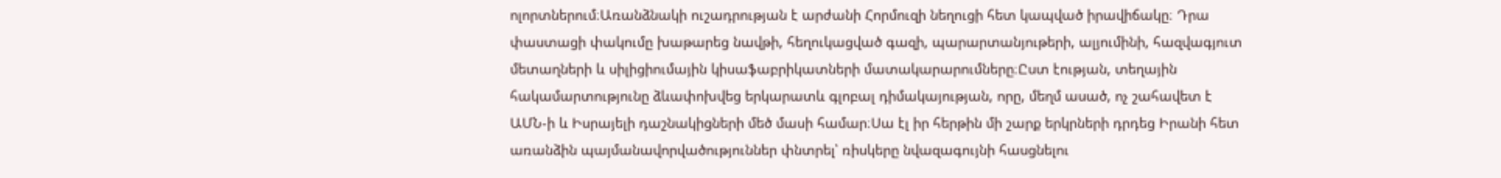ոլորտներում։Առանձնակի ուշադրության է արժանի Հորմուզի նեղուցի հետ կապված իրավիճակը։ Դրա փաստացի փակումը խաթարեց նավթի, հեղուկացված գազի, պարարտանյութերի, ալյումինի, հազվագյուտ մետաղների և սիլիցիումային կիսաֆաբրիկատների մատակարարումները։Ըստ էության, տեղային հակամարտությունը ձևափոխվեց երկարատև գլոբալ դիմակայության, որը, մեղմ ասած, ոչ շահավետ է ԱՄՆ-ի և Իսրայելի դաշնակիցների մեծ մասի համար։Սա էլ իր հերթին մի շարք երկրների դրդեց Իրանի հետ առանձին պայմանավորվածություններ փնտրել՝ ռիսկերը նվազագույնի հասցնելու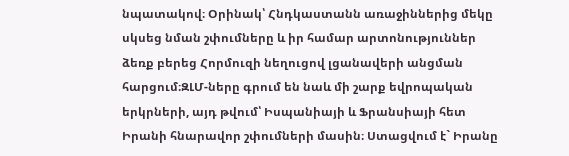նպատակով։ Օրինակ՝ Հնդկաստանն առաջիններից մեկը սկսեց նման շփումները և իր համար արտոնություններ ձեռք բերեց Հորմուզի նեղուցով լցանավերի անցման հարցում։ԶԼՄ-ները գրում են նաև մի շարք եվրոպական երկրների, այդ թվում՝ Իսպանիայի և Ֆրանսիայի հետ Իրանի հնարավոր շփումների մասին։ Ստացվում է` Իրանը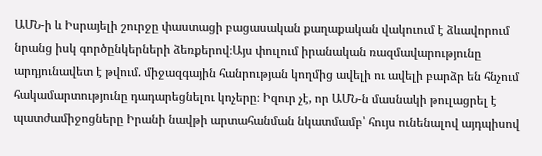ԱՄՆ-ի և Իսրայելի շուրջը փաստացի բացասական քաղաքական վակուում է ձևավորում նրանց իսկ գործընկերների ձեռքերով։Այս փուլում իրանական ռազմավարությունը արդյունավետ է թվում. միջազգային հանրության կողմից ավելի ու ավելի բարձր են հնչում հակամարտությունը դադարեցնելու կոչերը։ Իզուր չէ, որ ԱՄՆ-ն մասնակի թուլացրել է պատժամիջոցները Իրանի նավթի արտահանման նկատմամբ՝ հույս ունենալով այդպիսով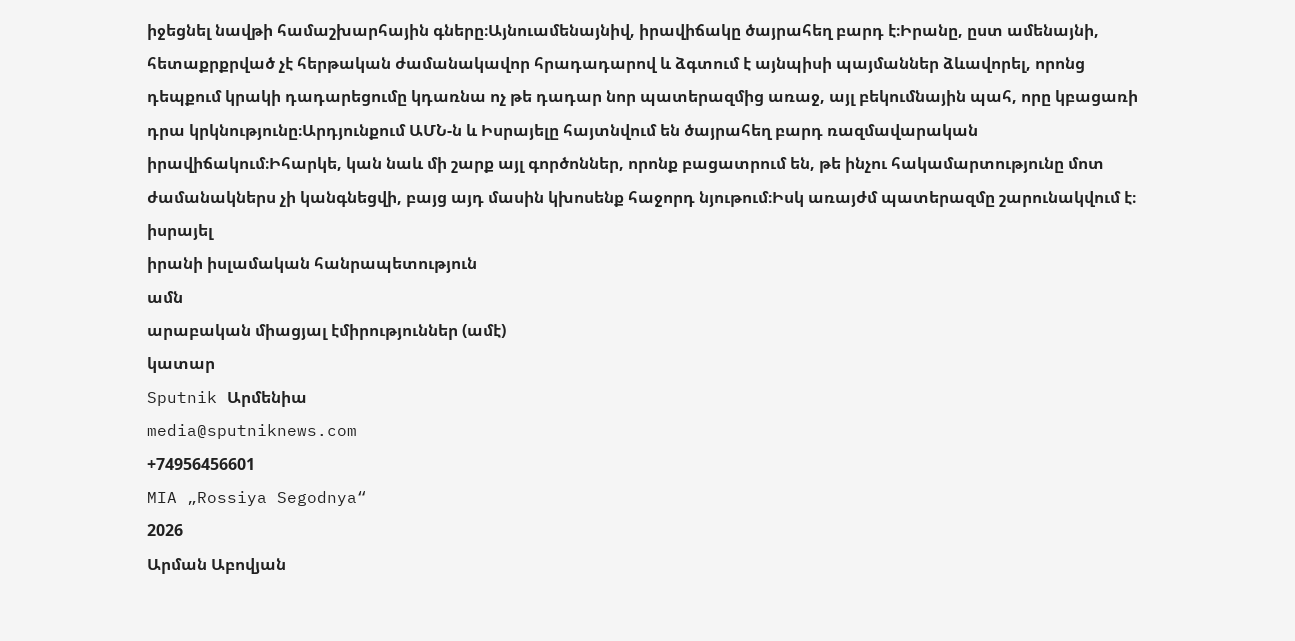իջեցնել նավթի համաշխարհային գները։Այնուամենայնիվ, իրավիճակը ծայրահեղ բարդ է։Իրանը, ըստ ամենայնի, հետաքրքրված չէ հերթական ժամանակավոր հրադադարով և ձգտում է այնպիսի պայմաններ ձևավորել, որոնց դեպքում կրակի դադարեցումը կդառնա ոչ թե դադար նոր պատերազմից առաջ, այլ բեկումնային պահ, որը կբացառի դրա կրկնությունը։Արդյունքում ԱՄՆ-ն և Իսրայելը հայտնվում են ծայրահեղ բարդ ռազմավարական իրավիճակում։Իհարկե, կան նաև մի շարք այլ գործոններ, որոնք բացատրում են, թե ինչու հակամարտությունը մոտ ժամանակներս չի կանգնեցվի, բայց այդ մասին կխոսենք հաջորդ նյութում։Իսկ առայժմ պատերազմը շարունակվում է։
իսրայել
իրանի իսլամական հանրապետություն
ամն
արաբական միացյալ էմիրություններ (ամէ)
կատար
Sputnik Արմենիա
media@sputniknews.com
+74956456601
MIA „Rossiya Segodnya“
2026
Արման Աբովյան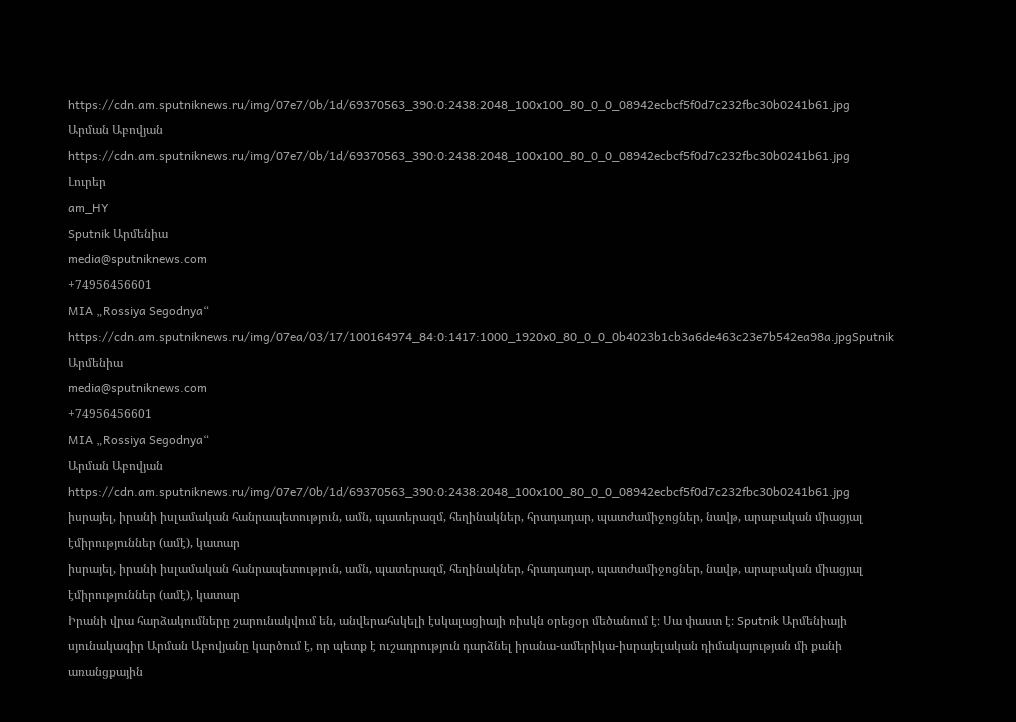https://cdn.am.sputniknews.ru/img/07e7/0b/1d/69370563_390:0:2438:2048_100x100_80_0_0_08942ecbcf5f0d7c232fbc30b0241b61.jpg
Արման Աբովյան
https://cdn.am.sputniknews.ru/img/07e7/0b/1d/69370563_390:0:2438:2048_100x100_80_0_0_08942ecbcf5f0d7c232fbc30b0241b61.jpg
Լուրեր
am_HY
Sputnik Արմենիա
media@sputniknews.com
+74956456601
MIA „Rossiya Segodnya“
https://cdn.am.sputniknews.ru/img/07ea/03/17/100164974_84:0:1417:1000_1920x0_80_0_0_0b4023b1cb3a6de463c23e7b542ea98a.jpgSputnik Արմենիա
media@sputniknews.com
+74956456601
MIA „Rossiya Segodnya“
Արման Աբովյան
https://cdn.am.sputniknews.ru/img/07e7/0b/1d/69370563_390:0:2438:2048_100x100_80_0_0_08942ecbcf5f0d7c232fbc30b0241b61.jpg
իսրայել, իրանի իսլամական հանրապետություն, ամն, պատերազմ, հեղինակներ, հրադադար, պատժամիջոցներ, նավթ, արաբական միացյալ էմիրություններ (ամէ), կատար
իսրայել, իրանի իսլամական հանրապետություն, ամն, պատերազմ, հեղինակներ, հրադադար, պատժամիջոցներ, նավթ, արաբական միացյալ էմիրություններ (ամէ), կատար
Իրանի վրա հարձակումները շարունակվում են, անվերահսկելի էսկալացիայի ռիսկն օրեցօր մեծանում է։ Սա փաստ է։ Sputnik Արմենիայի սյունակագիր Արման Աբովյանը կարծում է, որ պետք է ուշադրություն դարձնել իրանա-ամերիկա-իսրայելական դիմակայության մի քանի առանցքային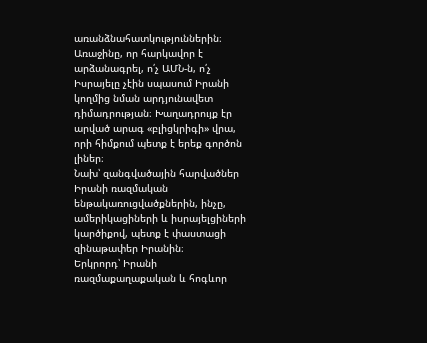առանձնահատկություններին։ Առաջինը, որ հարկավոր է արձանագրել, ո՛չ ԱՄՆ-ն, ո՛չ Իսրայելը չէին սպասում Իրանի կողմից նման արդյունավետ դիմադրության։ Խաղադրույք էր արված արագ «բլիցկրիգի» վրա, որի հիմքում պետք է երեք գործոն լիներ։
Նախ՝ զանգվածային հարվածներ Իրանի ռազմական ենթակառուցվածքներին, ինչը, ամերիկացիների և իսրայելցիների կարծիքով, պետք է փաստացի զինաթափեր Իրանին։
Երկրորդ՝ Իրանի ռազմաքաղաքական և հոգևոր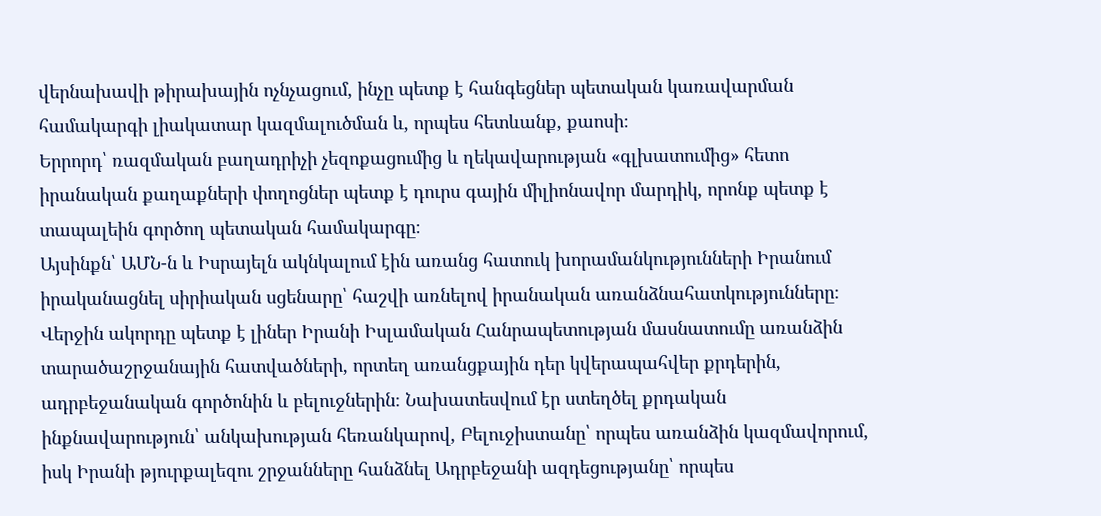վերնախավի թիրախային ոչնչացում, ինչը պետք է հանգեցներ պետական կառավարման համակարգի լիակատար կազմալուծման և, որպես հետևանք, քաոսի։
Երրորդ՝ ռազմական բաղադրիչի չեզոքացումից և ղեկավարության «գլխատումից» հետո իրանական քաղաքների փողոցներ պետք է դուրս գային միլիոնավոր մարդիկ, որոնք պետք է տապալեին գործող պետական համակարգը։
Այսինքն՝ ԱՄՆ-ն և Իսրայելն ակնկալում էին առանց հատուկ խորամանկությունների Իրանում իրականացնել սիրիական սցենարը՝ հաշվի առնելով իրանական առանձնահատկությունները։
Վերջին ակորդը պետք է լիներ Իրանի Իսլամական Հանրապետության մասնատումը առանձին տարածաշրջանային հատվածների, որտեղ առանցքային դեր կվերապահվեր քրդերին, ադրբեջանական գործոնին և բելուջներին։ Նախատեսվում էր ստեղծել քրդական ինքնավարություն՝ անկախության հեռանկարով, Բելուջիստանը՝ որպես առանձին կազմավորում, իսկ Իրանի թյուրքալեզու շրջանները հանձնել Ադրբեջանի ազդեցությանը՝ որպես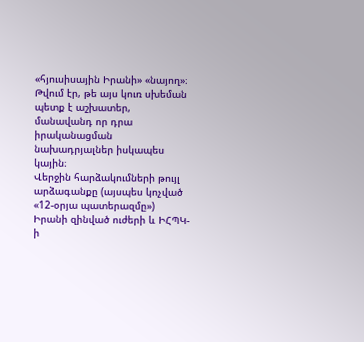«հյուսիսային Իրանի» «նայող»։
Թվում էր, թե այս կուռ սխեման պետք է աշխատեր, մանավանդ որ դրա իրականացման նախադրյալներ իսկապես կային։
Վերջին հարձակումների թույլ արձագանքը (այսպես կոչված «12-օրյա պատերազմը») Իրանի զինված ուժերի և ԻՀՊԿ-ի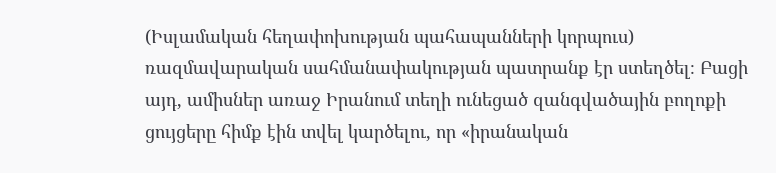(Իսլամական հեղափոխության պահապանների կորպուս) ռազմավարական սահմանափակության պատրանք էր ստեղծել։ Բացի այդ, ամիսներ առաջ Իրանում տեղի ունեցած զանգվածային բողոքի ցույցերը հիմք էին տվել կարծելու, որ «իրանական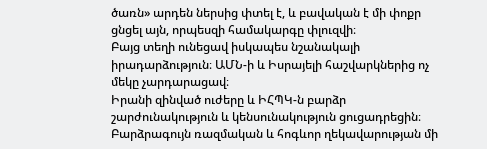ծառն» արդեն ներսից փտել է, և բավական է մի փոքր ցնցել այն, որպեսզի համակարգը փլուզվի։
Բայց տեղի ունեցավ իսկապես նշանակալի իրադարձություն։ ԱՄՆ-ի և Իսրայելի հաշվարկներից ոչ մեկը չարդարացավ։
Իրանի զինված ուժերը և ԻՀՊԿ-ն բարձր շարժունակություն և կենսունակություն ցուցադրեցին։ Բարձրագույն ռազմական և հոգևոր ղեկավարության մի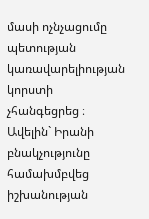մասի ոչնչացումը պետության կառավարելիության կորստի չհանգեցրեց ։
Ավելին` Իրանի բնակչությունը համախմբվեց իշխանության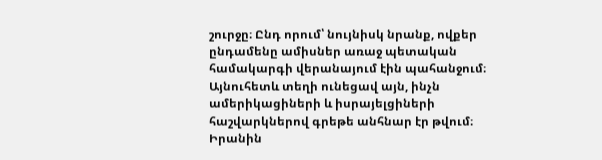շուրջը։ Ընդ որում՝ նույնիսկ նրանք, ովքեր ընդամենը ամիսներ առաջ պետական համակարգի վերանայում էին պահանջում։
Այնուհետև տեղի ունեցավ այն, ինչն ամերիկացիների և իսրայելցիների հաշվարկներով գրեթե անհնար էր թվում։
Իրանին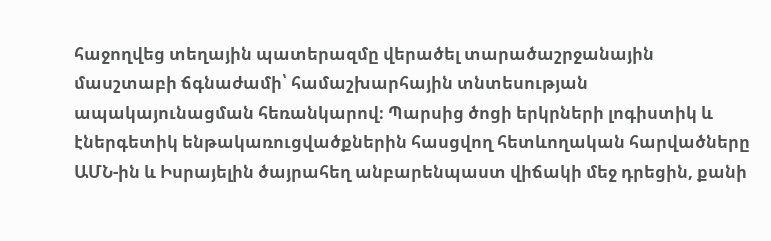հաջողվեց տեղային պատերազմը վերածել տարածաշրջանային մասշտաբի ճգնաժամի՝ համաշխարհային տնտեսության ապակայունացման հեռանկարով։ Պարսից ծոցի երկրների լոգիստիկ և էներգետիկ ենթակառուցվածքներին հասցվող հետևողական հարվածները ԱՄՆ-ին և Իսրայելին ծայրահեղ անբարենպաստ վիճակի մեջ դրեցին, քանի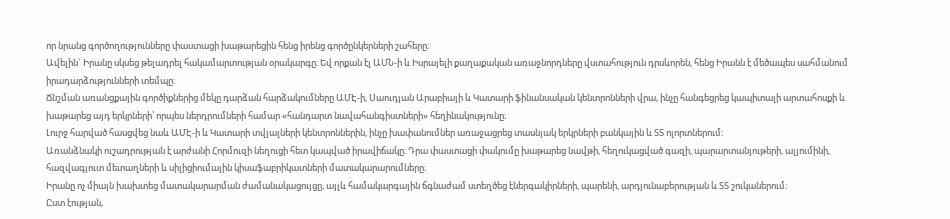որ նրանց գործողությունները փաստացի խաթարեցին հենց իրենց գործընկերների շահերը։
Ավելին` Իրանը սկսեց թելադրել հակամարտության օրակարգը։ Եվ որքան էլ ԱՄՆ-ի և Իսրայելի քաղաքական առաջնորդները վստահություն դրսևորեն, հենց Իրանն է մեծապես սահմանում իրադարձությունների տեմպը։
Ճնշման առանցքային գործիքներից մեկը դարձան հարձակումները ԱՄԷ-ի, Սաուդյան Արաբիայի և Կատարի ֆինանսական կենտրոնների վրա, ինչը հանգեցրեց կապիտալի արտահոսքի և խաթարեց այդ երկրների՝ որպես ներդրումների համար «հանդարտ նավահանգիստների» հեղինակությունը։
Լուրջ հարված հասցվեց նաև ԱՄԷ-ի և Կատարի տվյալների կենտրոններին, ինչը խափանումներ առաջացրեց տասնյակ երկրների բանկային և ՏՏ ոլորտներում։
Առանձնակի ուշադրության է արժանի Հորմուզի նեղուցի հետ կապված իրավիճակը։ Դրա փաստացի փակումը խաթարեց նավթի, հեղուկացված գազի, պարարտանյութերի, ալյումինի, հազվագյուտ մետաղների և սիլիցիումային կիսաֆաբրիկատների մատակարարումները։
Իրանը ոչ միայն խախտեց մատակարարման ժամանակացույցը, այլև համակարգային ճգնաժամ ստեղծեց էներգակիրների, պարենի, արդյունաբերության և ՏՏ շուկաներում։
Ըստ էության,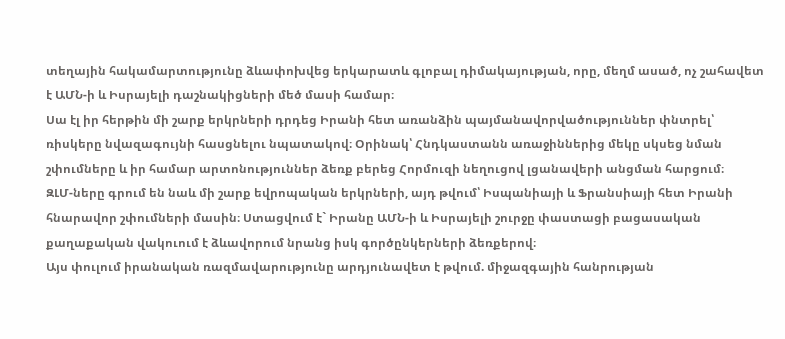տեղային հակամարտությունը ձևափոխվեց երկարատև գլոբալ դիմակայության, որը, մեղմ ասած, ոչ շահավետ է ԱՄՆ-ի և Իսրայելի դաշնակիցների մեծ մասի համար։
Սա էլ իր հերթին մի շարք երկրների դրդեց Իրանի հետ առանձին պայմանավորվածություններ փնտրել՝ ռիսկերը նվազագույնի հասցնելու նպատակով։ Օրինակ՝ Հնդկաստանն առաջիններից մեկը սկսեց նման շփումները և իր համար արտոնություններ ձեռք բերեց Հորմուզի նեղուցով լցանավերի անցման հարցում։
ԶԼՄ-ները գրում են նաև մի շարք եվրոպական երկրների, այդ թվում՝ Իսպանիայի և Ֆրանսիայի հետ Իրանի հնարավոր շփումների մասին։ Ստացվում է` Իրանը ԱՄՆ-ի և Իսրայելի շուրջը փաստացի բացասական քաղաքական վակուում է ձևավորում նրանց իսկ գործընկերների ձեռքերով։
Այս փուլում իրանական ռազմավարությունը արդյունավետ է թվում. միջազգային հանրության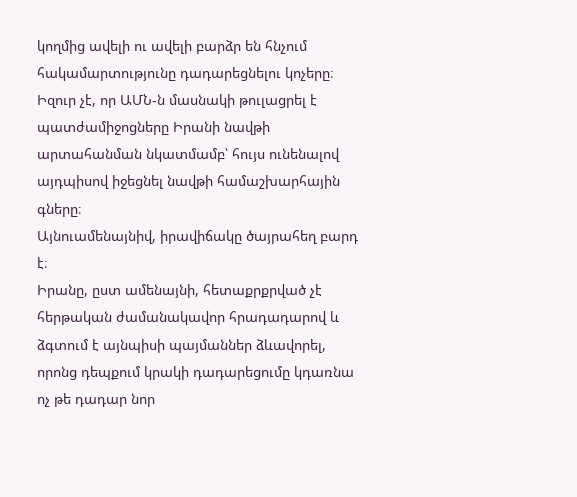կողմից ավելի ու ավելի բարձր են հնչում հակամարտությունը դադարեցնելու կոչերը։ Իզուր չէ, որ ԱՄՆ-ն մասնակի թուլացրել է պատժամիջոցները Իրանի նավթի արտահանման նկատմամբ՝ հույս ունենալով այդպիսով իջեցնել նավթի համաշխարհային գները։
Այնուամենայնիվ, իրավիճակը ծայրահեղ բարդ է։
Իրանը, ըստ ամենայնի, հետաքրքրված չէ հերթական ժամանակավոր հրադադարով և ձգտում է այնպիսի պայմաններ ձևավորել, որոնց դեպքում կրակի դադարեցումը կդառնա ոչ թե դադար նոր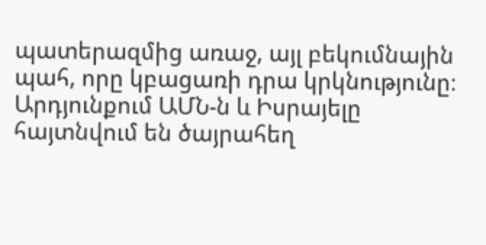պատերազմից առաջ, այլ բեկումնային պահ, որը կբացառի դրա կրկնությունը։
Արդյունքում ԱՄՆ-ն և Իսրայելը հայտնվում են ծայրահեղ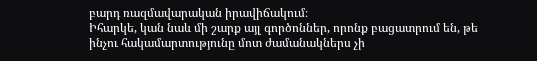բարդ ռազմավարական իրավիճակում։
Իհարկե, կան նաև մի շարք այլ գործոններ, որոնք բացատրում են, թե ինչու հակամարտությունը մոտ ժամանակներս չի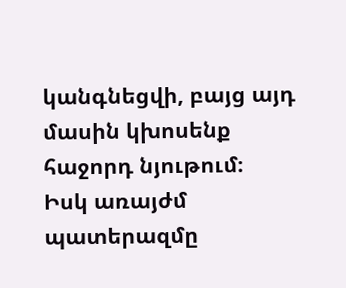կանգնեցվի, բայց այդ մասին կխոսենք հաջորդ նյութում։
Իսկ առայժմ պատերազմը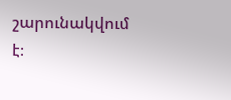շարունակվում է։